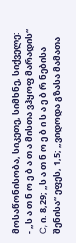მოსაწონისობა, სიკეთე, სიმხნე, სიქველე:
- „ს ა თ ნ ო ე ბ ა თ ა მისთა ვჰყოფ მარადის“ C, ი. 8,29; „ს ა თ ნ ო ე ბ ი ს ა ე ბ რ ნებისა შენისა“ ეფეს, 1,5; „ვიდოდა გზასა მამათა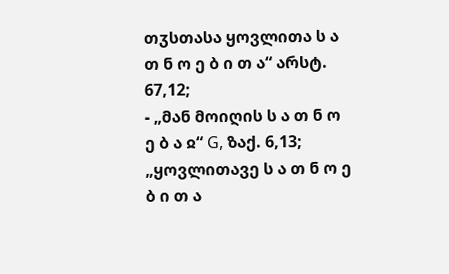თჳსთასა ყოვლითა ს ა თ ნ ო ე ბ ი თ ა“ არსტ. 67,12;
- „მან მოიღის ს ა თ ნ ო ე ბ ა ჲ“ G, ზაქ. 6,13; „ყოვლითავე ს ა თ ნ ო ე ბ ი თ ა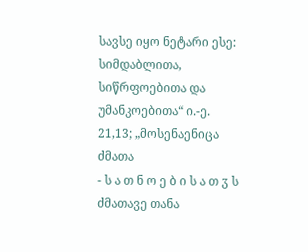სავსე იყო ნეტარი ესე: სიმდაბლითა, სიწრფოებითა და უმანკოებითა“ ი.-ე. 21,13; „მოსენაენიცა ძმათა
- ს ა თ ნ ო ე ბ ი ს ა თ ჳ ს ძმათავე თანა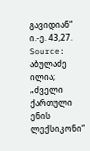გავიდიან“ ი.-ე. 43,27.
Source: აბულაძე ილია; „ძველი ქართული ენის ლექსიკონი“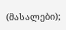(მასალები);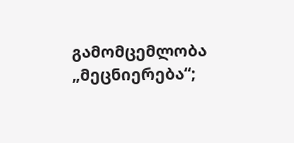გამომცემლობა „მეცნიერება“;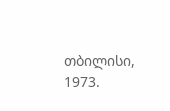თბილისი, 1973.